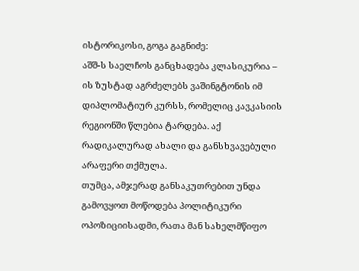ისტორიკოსი, გოგა გაგნიძე:
აშშ-ს საელჩოს განცხადება კლასიკურია – ის ზუსტად აგრძელებს ვაშინგტონის იმ დიპლომატიურ კურსს, რომელიც კავკასიის რეგიონში წლებია ტარდება. აქ რადიკალურად ახალი და განსხვავებული არაფერი თქმულა.
თუმცა, ამჯერად განსაკუთრებით უნდა გამოვყოთ მოწოდება პოლიტიკური ოპოზიციისადმი, რათა მან სახელმწიფო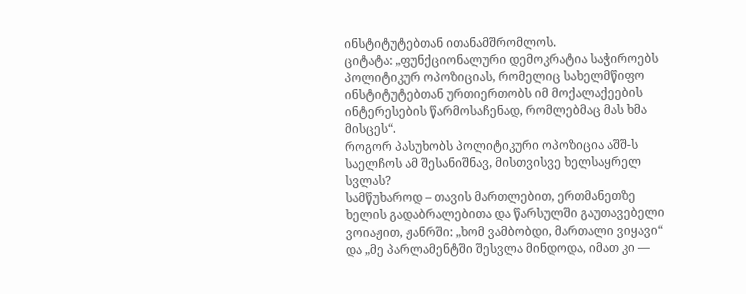ინსტიტუტებთან ითანამშრომლოს.
ციტატა: „ფუნქციონალური დემოკრატია საჭიროებს პოლიტიკურ ოპოზიციას, რომელიც სახელმწიფო ინსტიტუტებთან ურთიერთობს იმ მოქალაქეების ინტერესების წარმოსაჩენად, რომლებმაც მას ხმა მისცეს“.
როგორ პასუხობს პოლიტიკური ოპოზიცია აშშ-ს საელჩოს ამ შესანიშნავ, მისთვისვე ხელსაყრელ სვლას?
სამწუხაროდ – თავის მართლებით, ერთმანეთზე ხელის გადაბრალებითა და წარსულში გაუთავებელი ვოიაჟით, ჟანრში: „ხომ ვამბობდი, მართალი ვიყავი“ და „მე პარლამენტში შესვლა მინდოდა, იმათ კი —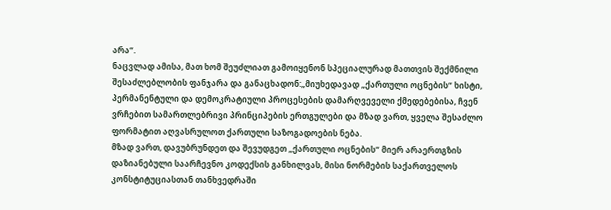არა“.
ნაცვლად ამისა, მათ ხომ შეუძლიათ გამოიყენონ სპეციალურად მათთვის შექმნილი შესაძლებლობის ფანჯარა და განაცხადონ:„მიუხედავად „ქართული ოცნების“ ხისტი, პერმანენტული და დემოკრატიული პროცესების დამარღვეველი ქმედებებისა, ჩვენ ვრჩებით სამართლებრივი პრინციპების ერთგულები და მზად ვართ, ყველა შესაძლო ფორმატით აღვასრულოთ ქართული საზოგადოების ნება.
მზად ვართ, დავუბრუნდეთ და შევუდგეთ „ქართული ოცნების“ მიერ არაერთგზის დაზიანებული საარჩევნო კოდექსის განხილვას, მისი ნორმების საქართველოს კონსტიტუციასთან თანხვედრაში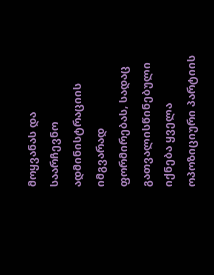მოყვანას და საარჩევნო ადმინისტრაციის იმგვარად ფორმირებას, სადაც გათვალისწინებული იქნება ყველა ოპოზიციური პარტიის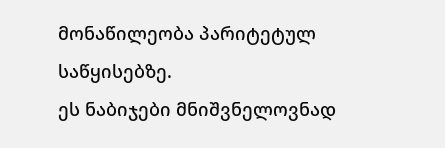მონაწილეობა პარიტეტულ საწყისებზე.
ეს ნაბიჯები მნიშვნელოვნად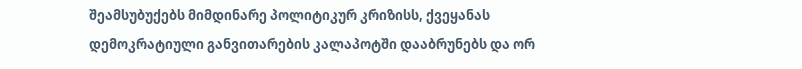შეამსუბუქებს მიმდინარე პოლიტიკურ კრიზისს, ქვეყანას დემოკრატიული განვითარების კალაპოტში დააბრუნებს და ორ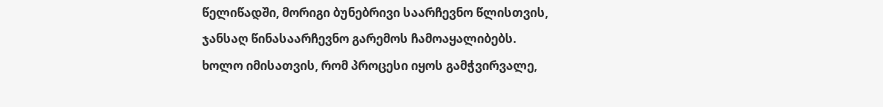წელიწადში, მორიგი ბუნებრივი საარჩევნო წლისთვის, ჯანსაღ წინასაარჩევნო გარემოს ჩამოაყალიბებს.
ხოლო იმისათვის, რომ პროცესი იყოს გამჭვირვალე,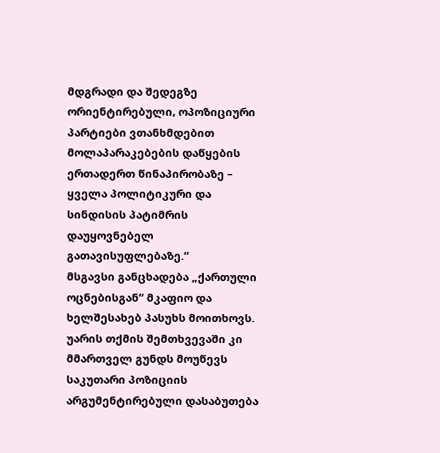მდგრადი და შედეგზე ორიენტირებული, ოპოზიციური პარტიები ვთანხმდებით მოლაპარაკებების დაწყების ერთადერთ წინაპირობაზე – ყველა პოლიტიკური და სინდისის პატიმრის დაუყოვნებელ გათავისუფლებაზე.“
მსგავსი განცხადება „ქართული ოცნებისგან“ მკაფიო და ხელშესახებ პასუხს მოითხოვს. უარის თქმის შემთხვევაში კი მმართველ გუნდს მოუწევს საკუთარი პოზიციის არგუმენტირებული დასაბუთება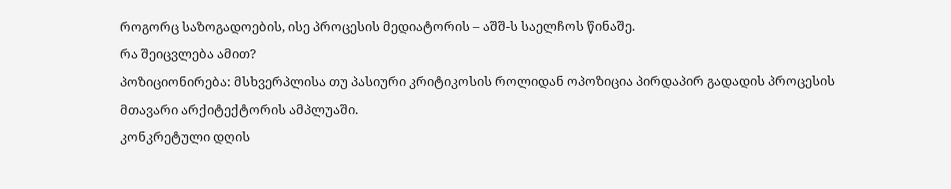როგორც საზოგადოების, ისე პროცესის მედიატორის – აშშ-ს საელჩოს წინაშე.
რა შეიცვლება ამით?
პოზიციონირება: მსხვერპლისა თუ პასიური კრიტიკოსის როლიდან ოპოზიცია პირდაპირ გადადის პროცესის მთავარი არქიტექტორის ამპლუაში.
კონკრეტული დღის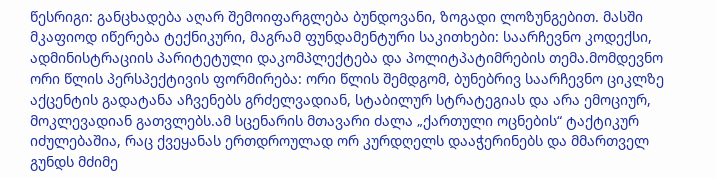წესრიგი: განცხადება აღარ შემოიფარგლება ბუნდოვანი, ზოგადი ლოზუნგებით. მასში მკაფიოდ იწერება ტექნიკური, მაგრამ ფუნდამენტური საკითხები: საარჩევნო კოდექსი, ადმინისტრაციის პარიტეტული დაკომპლექტება და პოლიტპატიმრების თემა.მომდევნო ორი წლის პერსპექტივის ფორმირება: ორი წლის შემდგომ, ბუნებრივ საარჩევნო ციკლზე აქცენტის გადატანა აჩვენებს გრძელვადიან, სტაბილურ სტრატეგიას და არა ემოციურ, მოკლევადიან გათვლებს.ამ სცენარის მთავარი ძალა „ქართული ოცნების“ ტაქტიკურ იძულებაშია, რაც ქვეყანას ერთდროულად ორ კურდღელს დააჭერინებს და მმართველ გუნდს მძიმე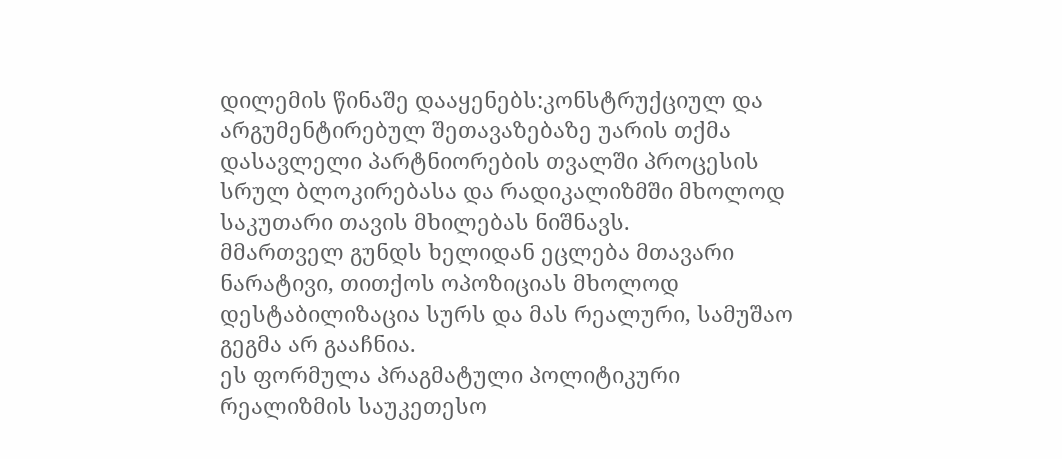დილემის წინაშე დააყენებს:კონსტრუქციულ და არგუმენტირებულ შეთავაზებაზე უარის თქმა დასავლელი პარტნიორების თვალში პროცესის სრულ ბლოკირებასა და რადიკალიზმში მხოლოდ საკუთარი თავის მხილებას ნიშნავს.
მმართველ გუნდს ხელიდან ეცლება მთავარი ნარატივი, თითქოს ოპოზიციას მხოლოდ დესტაბილიზაცია სურს და მას რეალური, სამუშაო გეგმა არ გააჩნია.
ეს ფორმულა პრაგმატული პოლიტიკური რეალიზმის საუკეთესო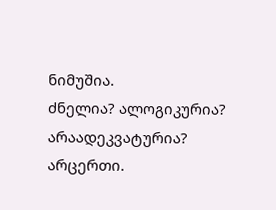ნიმუშია.
ძნელია? ალოგიკურია? არაადეკვატურია? არცერთი.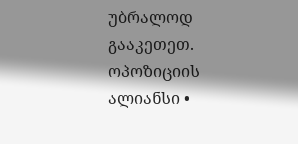უბრალოდ გააკეთეთ.
ოპოზიციის ალიანსი •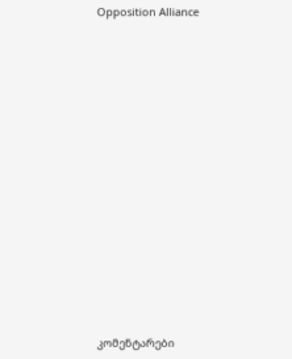Opposition Alliance
















კომენტარები